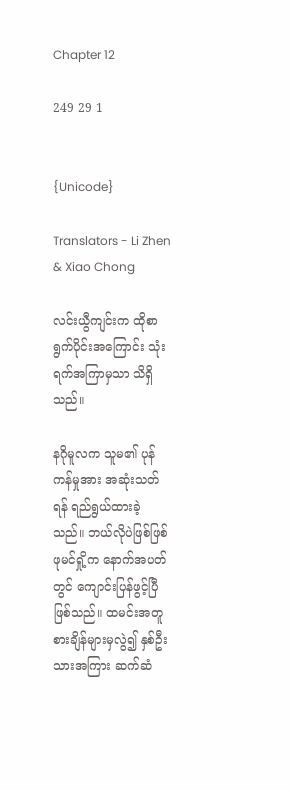Chapter 12

249 29 1


{Unicode}

Translators - Li Zhen & Xiao Chong

လင်းယွီကျင်းက ထိုစာရွက်ပိုင်းအကြောင်း သုံးရက်အကြာမှသာ သိရှိသည်။

နဂိုမူလက သူမ၏ ပုန်ကန်မှုအား အဆုံးသတ်ရန် ရည်ရွယ်ထားခဲ့သည်။ ဘယ်လိုပဲဖြစ်ဖြစ် ဖုမင်ရှို့က နောက်အပတ်တွင် ကျောင်းပြန်ဖွင့်ပြီ ဖြစ်သည်။ ထမင်းအတူစားချိန်များမှလွဲ၍ နှစ်ဦးသားအကြား ဆက်ဆံ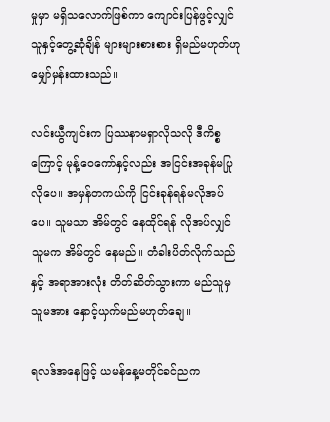မှုမှာ မရှိသလောက်ဖြစ်ကာ ကျောင်းပြန်ဖွင့်လျှင် သူနှင့်တွေ့ဆုံချိန် များများစားစား ရှိမည်မဟုတ်ဟု မျှော်မှန်းထားသည်။

လင်းယွီကျင်းက ပြဿနာမရှာလိုသလို ဒီကိစ္စကြောင့် မုန့်ဝေကော်နှင့်လည်း အငြင်းအခုန်မပြုလိုပေ။ အမှန်တကယ်ကို ငြင်းခုန်ရန်မလိုအပ်ပေ။ သူမသာ အိမ်တွင် နေထိုင်ရန် လိုအပ်လျှင် သူမက အိမ်တွင် နေမည်။ တံခါးပိတ်လိုက်သည်နှင့် အရာအားလုံး တိတ်ဆိတ်သွားကာ မည်သူမှ သူမအား နှောင့်ယှက်မည်မဟုတ်ချေ။

ရလဒ်အနေဖြင့် ယမန်နေ့မတိုင်ခင်ညက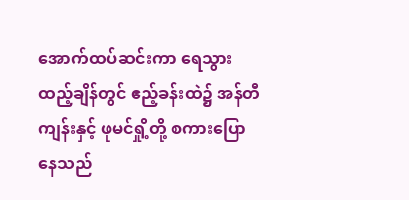အောက်ထပ်ဆင်းကာ ရေသွားထည့်ချိန်တွင် ဧည့်ခန်းထဲ၌ အန်တီကျန်းနှင့် ဖုမင်ရှို့တို့ စကားပြောနေသည်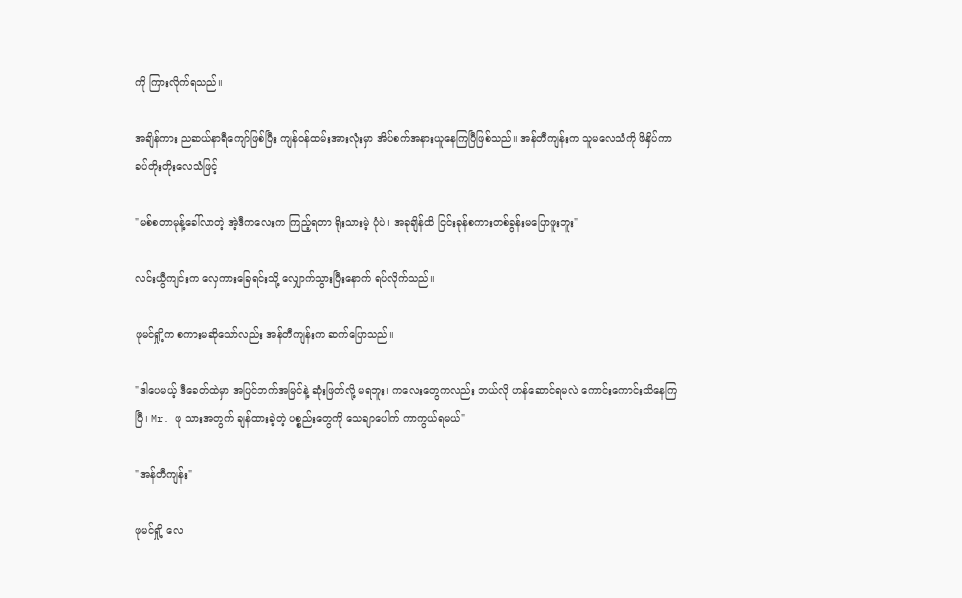ကို ကြားလိုက်ရသည်။

အချိန်ကား ညဆယ်နာရီကျော်ဖြစ်ပြီး ကျန်ဝန်ထမ်းအားလုံးမှာ အိပ်စက်အနားယူနေကြပြီဖြစ်သည်။ အန်တီကျန်းက သူမလေသံကို ဖိနှိပ်ကာ ခပ်တိုးတိုးလေသံဖြင့်

"မစ်စတာမုန့်ခေါ်လာတဲ့ အဲ့ဒီကလေးက ကြည့်ရတာ ရိုးသားမဲ့ ပုံပဲ၊ အခုချိန်ထိ ငြင်းခုန်စကားတစ်ခွန်းမပြောဖူးဘူး"

လင်းယွီကျင်းက လှေကားခြေရင်းသို့ လျှောက်သွားပြီးနောက် ရပ်လိုက်သည်။

ဖုမင်ရှို့က စကားမဆိုသော်လည်း အန်တီကျန်းက ဆက်ပြောသည်။

"ဒါပေမယ့် ဒီခေတ်ထဲမှာ အပြင်ဘက်အမြင်နဲ့ ဆုံးဖြတ်လို့ မရဘူး၊ ကလေးတွေကလည်း ဘယ်လို ဟန်ဆောင်ရမလဲ ကောင်းကောင်းသိနေကြပြီ၊ Mr. ဖု သားအတွက် ချန်ထားခဲ့တဲ့ ပစ္စည်းတွေကို သေချာပေါက် ကာကွယ်ရမယ်"

"အန်တီကျန်း"

ဖုမင်ရှို့ လေ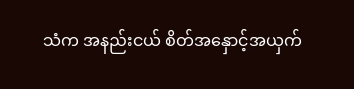သံက အနည်းငယ် စိတ်အနှောင့်အယှက်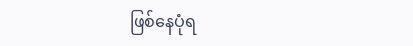ဖြစ်နေပုံရ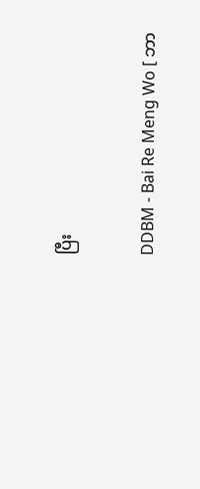ပြီး

DDBM - Bai Re Meng Wo [ ဘာ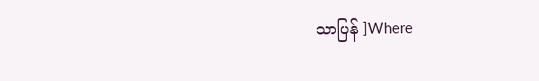သာပြန် ]Where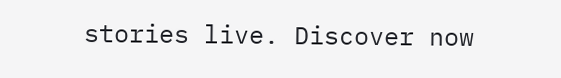stories live. Discover now